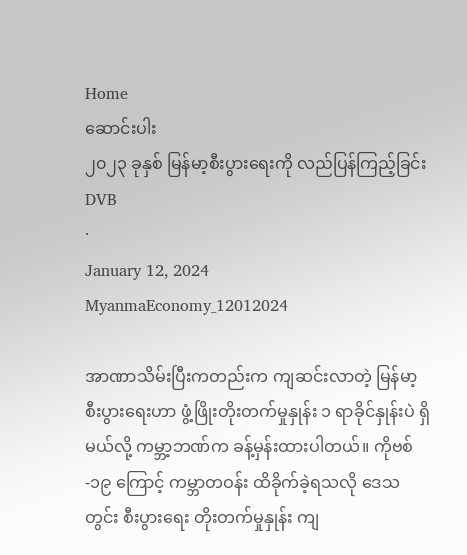Home
ဆောင်းပါး
၂၀၂၃ ခုနှစ် မြန်မာ့စီးပွားရေးကို လည်ပြန်ကြည့်ခြင်း
DVB
·
January 12, 2024
MyanmaEconomy_12012024

အာဏာသိမ်းပြီးကတည်းက ကျဆင်းလာတဲ့ မြန်မာ့စီးပွားရေးဟာ ဖွံ့ဖြိုးတိုးတက်မှုနှုန်း ၁ ရာခိုင်နှုန်းပဲ ရှိမယ်လို့ ကမ္ဘာ့ဘဏ်က ခန့်မှန်းထားပါတယ်။ ကိုဗစ်-၁၉ ကြောင့် ကမ္ဘာတဝန်း ထိခိုက်ခဲ့ရသလို ဒေသတွင်း စီးပွားရေး တိုးတက်မှုနှုန်း ကျ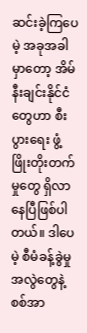ဆင်းခဲ့ကြပေမဲ့ အခုအခါမှာတော့ အိမ်နီးချင်းနိုင်ငံတွေဟာ စီးပွားရေး ဖွံ့ဖြိုးတိုးတက်မှုတွေ ရှိလာနေပြီဖြစ်ပါတယ်။ ဒါပေမဲ့ စီမံခန့်ခွဲမှုအလွဲတွေနဲ့ စစ်အာ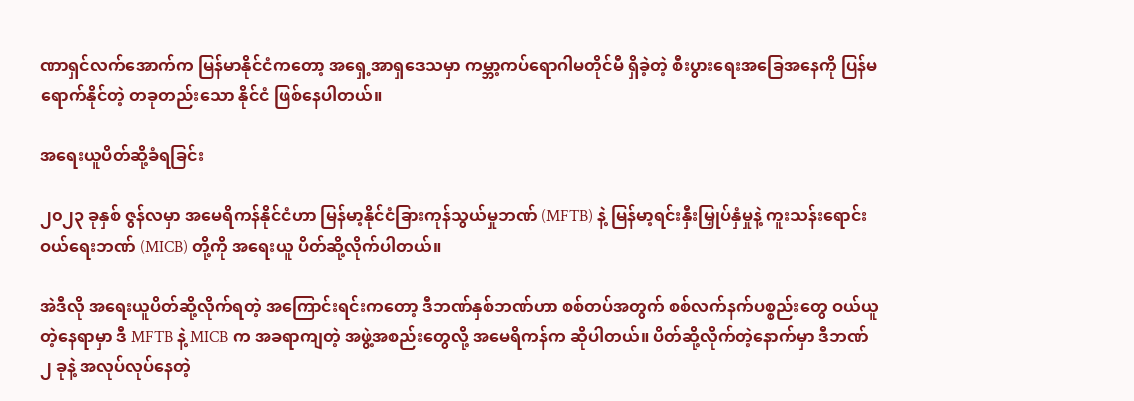ဏာရှင်လက်အောက်က မြန်မာနိုင်ငံကတော့ အရှေ့အာရှဒေသမှာ ကမ္ဘာ့ကပ်ရောဂါမတိုင်မီ ရှိခဲ့တဲ့ စီးပွားရေးအခြေအနေကို ပြန်မရောက်နိုင်တဲ့ တခုတည်းသော နိုင်ငံ ဖြစ်နေပါတယ်။

အရေးယူပိတ်ဆို့ခံရခြင်း

၂၀၂၃ ခုနှစ် ဇွန်လမှာ အမေရိကန်နိုင်ငံဟာ မြန်မာ့နိုင်ငံခြားကုန်သွယ်မှုဘဏ် (MFTB) နဲ့ မြန်မာ့ရင်းနှီးမြှုပ်နှံမှုနဲ့ ကူးသန်းရောင်းဝယ်ရေးဘဏ် (MICB) တို့ကို အရေးယူ ပိတ်ဆို့လိုက်ပါတယ်။

အဲဒီလို အရေးယူပိတ်ဆို့လိုက်ရတဲ့ အကြောင်းရင်းကတော့ ဒီဘဏ်နှစ်ဘဏ်ဟာ စစ်တပ်အတွက် စစ်လက်နက်ပစ္စည်းတွေ ဝယ်ယူတဲ့နေရာမှာ ဒီ MFTB နဲ့ MICB က အခရာကျတဲ့ အဖွဲ့အစည်းတွေလို့ အမေရိကန်က ဆိုပါတယ်။ ပိတ်ဆို့လိုက်တဲ့နောက်မှာ ဒီဘဏ် ၂ ခုနဲ့ အလုပ်လုပ်နေတဲ့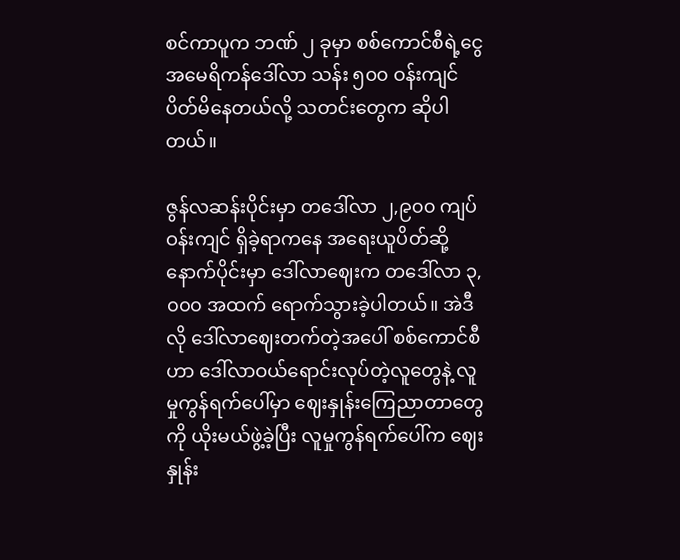စင်ကာပူက ဘဏ် ၂ ခုမှာ စစ်ကောင်စီရဲ့ငွေ အမေရိကန်ဒေါ်လာ သန်း ၅၀၀ ဝန်းကျင် ပိတ်မိနေတယ်လို့ သတင်းတွေက ဆိုပါတယ်။

ဇွန်လဆန်းပိုင်းမှာ တဒေါ်လာ ၂,၉၀၀ ကျပ်ဝန်းကျင် ရှိခဲ့ရာကနေ အရေးယူပိတ်ဆို့ နောက်ပိုင်းမှာ ဒေါ်လာဈေးက တဒေါ်လာ ၃,၀၀၀ အထက် ရောက်သွားခဲ့ပါတယ်။ အဲဒီလို ဒေါ်လာဈေးတက်တဲ့အပေါ် စစ်ကောင်စီဟာ ဒေါ်လာဝယ်ရောင်းလုပ်တဲ့လူတွေနဲ့ လူမှုကွန်ရက်ပေါ်မှာ ဈေးနှုန်းကြေညာတာတွေကို ယိုးမယ်ဖွဲ့ခဲ့ပြီး လူမှုကွန်ရက်ပေါ်က ဈေးနှုန်း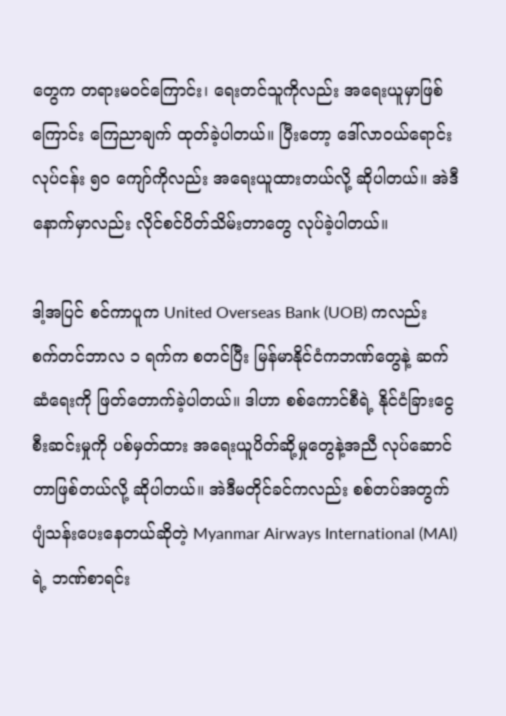တွေက တရားမဝင်ကြောင်း၊ ရေးတင်သူကိုလည်း အရေးယူမှာဖြစ်ကြောင်း ကြေညာချက် ထုတ်ခဲ့ပါတယ်။ ပြီးတော့ ဒေါ်လာဝယ်ရောင်းလုပ်ငန်း ၅၀ ကျော်ကိုလည်း အရေးယူထားတယ်လို့ ဆိုပါတယ်။ အဲဒီနောက်မှာလည်း လိုင်စင်ပိတ်သိမ်းတာတွေ လုပ်ခဲ့ပါတယ်။

ဒါ့အပြင် စင်ကာပူက United Overseas Bank (UOB) ကလည်း စက်တင်ဘာလ ၁ ရက်က စတင်ပြီး မြန်မာနိုင်ငံကဘဏ်တွေနဲ့ ဆက်ဆံရေးကို ဖြတ်တောက်ခဲ့ပါတယ်။ ဒါဟာ စစ်ကောင်စီရဲ့ နိုင်ငံခြားငွေစီးဆင်းမှုကို ပစ်မှတ်ထား အရေးယူပိတ်ဆို့မှုတွေနဲ့အညီ လုပ်ဆောင်တာဖြစ်တယ်လို့ ဆိုပါတယ်။ အဲဒီမတိုင်ခင်ကလည်း စစ်တပ်အတွက် ပျံသန်းပေးနေတယ်ဆိုတဲ့ Myanmar Airways International (MAI) ရဲ့ ဘဏ်စာရင်း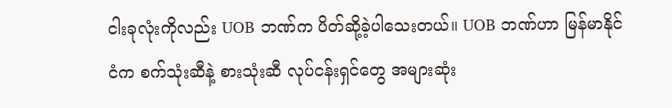ငါးခုလုံးကိုလည်း UOB ဘဏ်က ပိတ်ဆို့ခဲ့ပါသေးတယ်။ UOB ဘဏ်ဟာ မြန်မာနိုင်ငံက စက်သုံးဆီနဲ့ စားသုံးဆီ လုပ်ငန်းရှင်တွေ အများဆုံး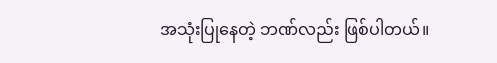အသုံးပြုနေတဲ့ ဘဏ်လည်း ဖြစ်ပါတယ်။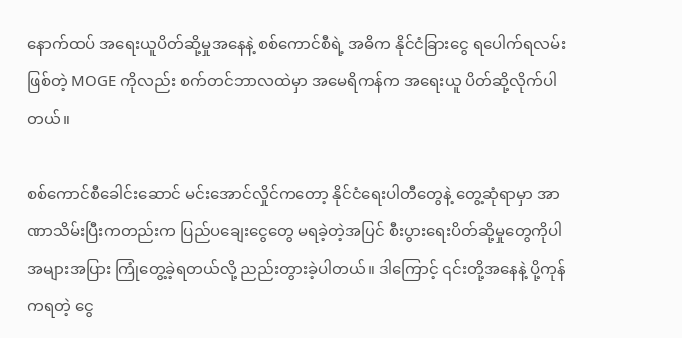နောက်ထပ် အရေးယူပိတ်ဆို့မှုအနေနဲ့ စစ်ကောင်စီရဲ့ အဓိက နိုင်ငံခြားငွေ ရပေါက်ရလမ်းဖြစ်တဲ့ MOGE ကိုလည်း စက်တင်ဘာလထဲမှာ အမေရိကန်က အရေးယူ ပိတ်ဆို့လိုက်ပါတယ်။

စစ်ကောင်စီခေါင်းဆောင် မင်းအောင်လှိုင်ကတော့ နိုင်ငံရေးပါတီတွေနဲ့ တွေ့ဆုံရာမှာ အာဏာသိမ်းပြီးကတည်းက ပြည်ပချေးငွေတွေ မရခဲ့တဲ့အပြင် စီးပွားရေးပိတ်ဆို့မှုတွေကိုပါ အများအပြား ကြုံတွေ့ခဲ့ရတယ်လို့ ညည်းတွားခဲ့ပါတယ်။ ဒါကြောင့် ၎င်းတို့အနေနဲ့ ပို့ကုန်ကရတဲ့ ငွေ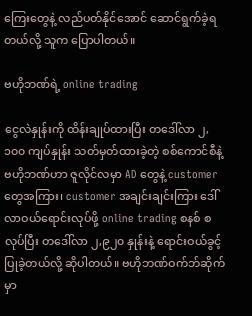ကြေးတွေနဲ့ လည်ပတ်နိုင်အောင် ဆောင်ရွက်ခဲ့ရတယ်လို့ သူက ပြောပါတယ်။

ဗဟိုဘဏ်ရဲ့ online trading

ငွေလဲနှုန်းကို ထိန်းချုပ်ထားပြီး တဒေါ်လာ ၂,၁၀၀ ကျပ်နှုန်း သတ်မှတ်ထားခဲ့တဲ့ စစ်ကောင်စီနဲ့ ဗဟိုဘဏ်ဟာ ဇူလိုင်လမှာ AD တွေနဲ့ customer တွေအကြား၊ customer အချင်းချင်းကြား ဒေါ်လာဝယ်ရောင်းလုပ်ဖို့ online trading စနစ် စလုပ်ပြီး တဒေါ်လာ ၂,၉၂၀ နှုန်းနဲ့ ရောင်းဝယ်ခွင့် ပြုခဲ့တယ်လို့ ဆိုပါတယ်။ ဗဟိုဘဏ်ဝက်ဘ်ဆိုက်မှာ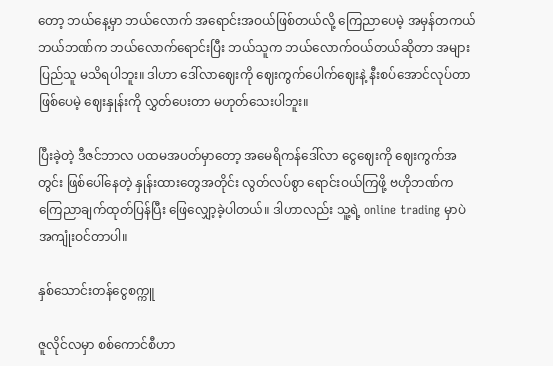တော့ ဘယ်နေ့မှာ ဘယ်လောက် အရောင်းအဝယ်ဖြစ်တယ်လို့ ကြေညာပေမဲ့ အမှန်တကယ် ဘယ်ဘဏ်က ဘယ်လောက်ရောင်းပြီး ဘယ်သူက ဘယ်လောက်ဝယ်တယ်ဆိုတာ အများပြည်သူ မသိရပါဘူး။ ဒါဟာ ဒေါ်လာဈေးကို ဈေးကွက်ပေါက်ဈေးနဲ့ နီးစပ်အောင်လုပ်တာ ဖြစ်ပေမဲ့ ဈေးနှုန်းကို လွှတ်ပေးတာ မဟုတ်သေးပါဘူး။

ပြီးခဲ့တဲ့ ဒီဇင်ဘာလ ပထမအပတ်မှာတော့ အမေရိကန်ဒေါ်လာ ငွေဈေးကို ဈေးကွက်အတွင်း ဖြစ်ပေါ်နေတဲ့ နှုန်းထားတွေအတိုင်း လွတ်လပ်စွာ ရောင်းဝယ်ကြဖို့ ဗဟိုဘဏ်က ကြေညာချက်ထုတ်ပြန်ပြီး ဖြေလျှော့ခဲ့ပါတယ်။ ဒါဟာလည်း သူ့ရဲ့ online trading မှာပဲ အကျုံးဝင်တာပါ။

နှစ်သောင်းတန်ငွေစက္ကူ

ဇူလိုင်လမှာ စစ်ကောင်စီဟာ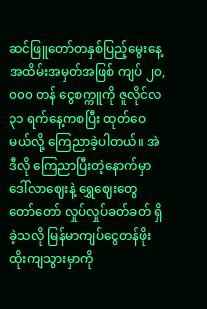ဆင်ဖြူတော်တနှစ်ပြည့်မွေးနေ့ အထိမ်းအမှတ်အဖြစ် ကျပ် ၂၀,၀၀၀ တန် ငွေစက္ကူကို ဇူလိုင်လ ၃၁ ရက်နေ့ကစပြီး ထုတ်ဝေမယ်လို့ ကြေညာခဲ့ပါတယ်။ အဲဒီလို ကြေညာပြီးတဲ့နောက်မှာ ဒေါ်လာဈေးနဲ့ ရွှေဈေးတွေ တော်တော် လှုပ်လှုပ်ခတ်ခတ် ရှိခဲ့သလို မြန်မာကျပ်ငွေတန်ဖိုး ထိုးကျသွားမှာကို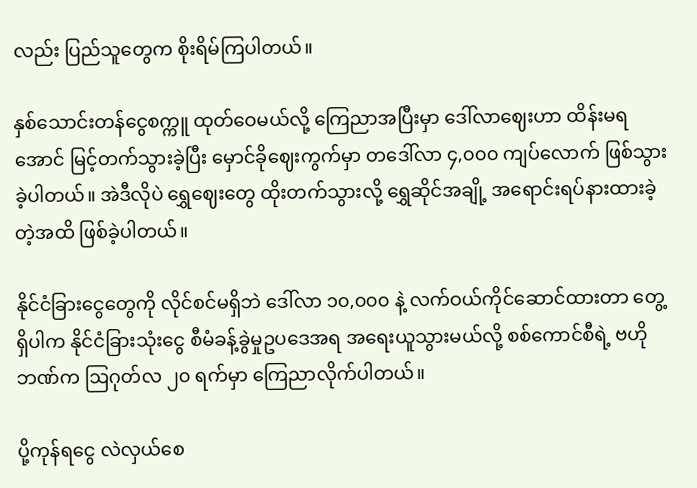လည်း ပြည်သူတွေက စိုးရိမ်ကြပါတယ်။

နှစ်သောင်းတန်ငွေစက္ကူ ထုတ်ဝေမယ်လို့ ကြေညာအပြီးမှာ ဒေါ်လာဈေးဟာ ထိန်းမရအောင် မြင့်တက်သွားခဲ့ပြီး မှောင်ခိုဈေးကွက်မှာ တဒေါ်လာ ၄,၀၀၀ ကျပ်လောက် ဖြစ်သွားခဲ့ပါတယ်။ အဲဒီလိုပဲ ရွှေဈေးတွေ ထိုးတက်သွားလို့ ရွှေဆိုင်အချို့ အရောင်းရပ်နားထားခဲ့တဲ့အထိ ဖြစ်ခဲ့ပါတယ်။

နိုင်ငံခြားငွေတွေကို လိုင်စင်မရှိဘဲ ဒေါ်လာ ၁၀,၀၀၀ နဲ့ လက်ဝယ်ကိုင်ဆောင်ထားတာ တွေ့ရှိပါက နိုင်ငံခြားသုံးငွေ စီမံခန့်ခွဲမှုဥပဒေအရ အရေးယူသွားမယ်လို့ စစ်ကောင်စီရဲ့ ဗဟိုဘဏ်က ဩဂုတ်လ ၂၀ ရက်မှာ ကြေညာလိုက်ပါတယ်။

ပို့ကုန်ရငွေ လဲလှယ်စေ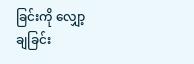ခြင်းကို လျှော့ချခြင်း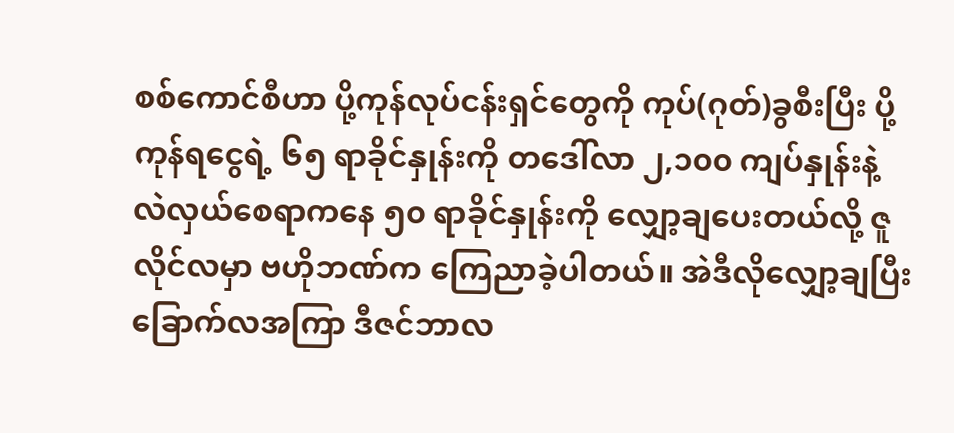စစ်ကောင်စီဟာ ပို့ကုန်လုပ်ငန်းရှင်တွေကို ကုပ်(ဂုတ်)ခွစီးပြီး ပို့ကုန်ရငွေရဲ့ ၆၅ ရာခိုင်နှုန်းကို တဒေါ်လာ ၂,၁၀၀ ကျပ်နှုန်းနဲ့ လဲလှယ်စေရာကနေ ၅၀ ရာခိုင်နှုန်းကို လျှော့ချပေးတယ်လို့ ဇူလိုင်လမှာ ဗဟိုဘဏ်က ကြေညာခဲ့ပါတယ်။ အဲဒီလိုလျှော့ချပြီး ခြောက်လအကြာ ဒီဇင်ဘာလ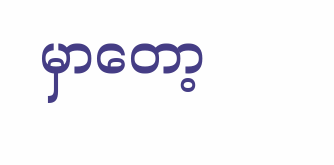မှာတော့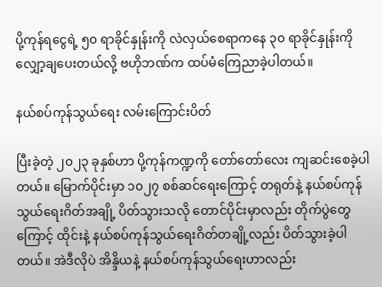ပို့ကုန်ရငွေရဲ့ ၅၀ ရာခိုင်နှုန်းကို လဲလှယ်စေရာကနေ ၃၀ ရာခိုင်နှုန်းကို လျှော့ချပေးတယ်လို့ ဗဟိုဘဏ်က ထပ်မံကြေညာခဲ့ပါတယ်။

နယ်စပ်ကုန်သွယ်ရေး လမ်းကြောင်းပိတ်

ပြီးခဲ့တဲ့ ၂၀၂၃ ခုနှစ်ဟာ ပို့ကုန်ကဏ္ဍကို တော်တော်လေး ကျဆင်းစေခဲ့ပါတယ်။ မြောက်ပိုင်းမှာ ၁၀၂၇ စစ်ဆင်ရေးကြောင့် တရုတ်နဲ့ နယ်စပ်ကုန်သွယ်ရေးဂိတ်အချို့ ပိတ်သွားသလို တောင်ပိုင်းမှာလည်း တိုက်ပွဲတွေကြောင့် ထိုင်းနဲ့ နယ်စပ်ကုန်သွယ်ရေးဂိတ်တချို့လည်း ပိတ်သွားခဲ့ပါတယ်။ အဲဒီလိုပဲ အိန္ဒိယနဲ့ နယ်စပ်ကုန်သွယ်ရေးဟာလည်း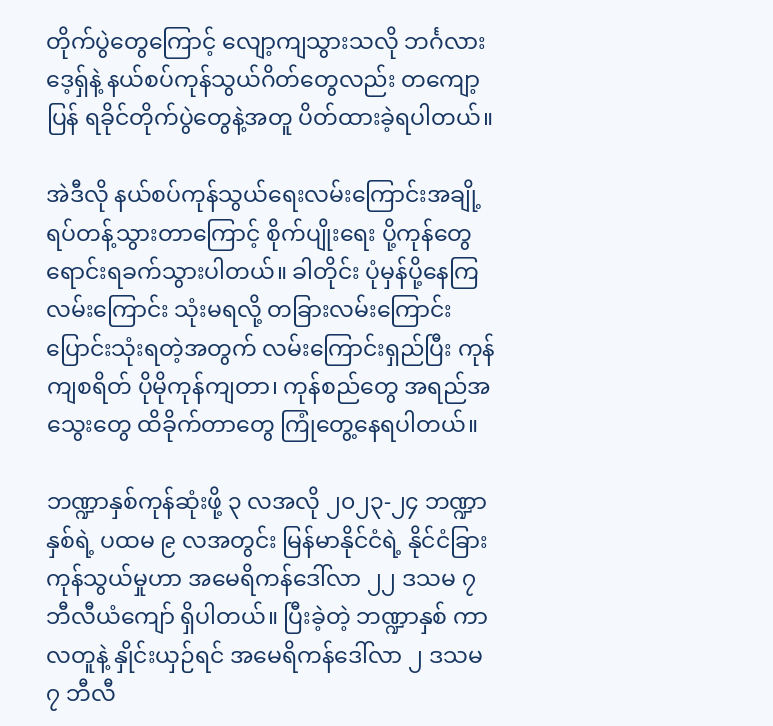တိုက်ပွဲတွေကြောင့် လျော့ကျသွားသလို ဘင်္ဂလားဒေ့ရှ်နဲ့ နယ်စပ်ကုန်သွယ်ဂိတ်တွေလည်း တကျော့ပြန် ရခိုင်တိုက်ပွဲတွေနဲ့အတူ ပိတ်ထားခဲ့ရပါတယ်။

အဲဒီလို နယ်စပ်ကုန်သွယ်ရေးလမ်းကြောင်းအချို့ ရပ်တန့်သွားတာကြောင့် စိုက်ပျိုးရေး ပို့ကုန်တွေ ရောင်းရခက်သွားပါတယ်။ ခါတိုင်း ပုံမှန်ပို့နေကြလမ်းကြောင်း သုံးမရလို့ တခြားလမ်းကြောင်း ပြောင်းသုံးရတဲ့အတွက် လမ်းကြောင်းရှည်ပြီး ကုန်ကျစရိတ် ပိုမိုကုန်ကျတာ၊ ကုန်စည်တွေ အရည်အသွေးတွေ ထိခိုက်တာတွေ ကြုံတွေ့နေရပါတယ်။

ဘဏ္ဍာနှစ်ကုန်ဆုံးဖို့ ၃ လအလို ၂၀၂၃-၂၄ ဘဏ္ဍာနှစ်ရဲ့ ပထမ ၉ လအတွင်း မြန်မာနိုင်ငံရဲ့ နိုင်ငံခြားကုန်သွယ်မှုဟာ အမေရိကန်ဒေါ်လာ ၂၂ ဒသမ ၇ ဘီလီယံကျော် ရှိပါတယ်။ ပြီးခဲ့တဲ့ ဘဏ္ဍာနှစ် ကာလတူနဲ့ နှိုင်းယှဉ်ရင် အမေရိကန်ဒေါ်လာ ၂ ဒသမ ၇ ဘီလီ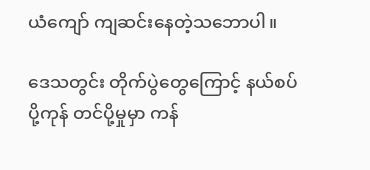ယံကျော် ကျဆင်းနေတဲ့သဘောပါ။

ဒေသတွင်း တိုက်ပွဲတွေကြောင့် နယ်စပ်ပို့ကုန် တင်ပို့မှုမှာ ကန်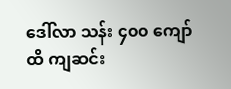ဒေါ်လာ သန်း ၄၀၀ ကျော်ထိ ကျဆင်း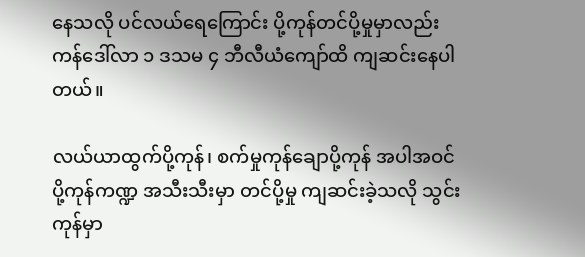နေသလို ပင်လယ်ရေကြောင်း ပို့ကုန်တင်ပို့မှုမှာလည်း ကန်ဒေါ်လာ ၁ ဒသမ ၄ ဘီလီယံကျော်ထိ ကျဆင်းနေပါတယ်။

လယ်ယာထွက်ပို့ကုန်၊ စက်မှုကုန်ချောပို့ကုန် အပါအဝင် ပို့ကုန်ကဏ္ဍ အသီးသီးမှာ တင်ပို့မှု ကျဆင်းခဲ့သလို သွင်းကုန်မှာ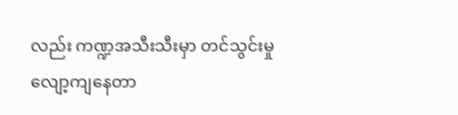လည်း ကဏ္ဍအသီးသီးမှာ တင်သွင်းမှု လျော့ကျနေတာ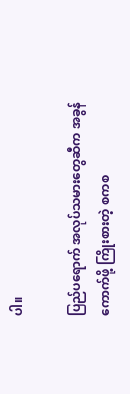ပါ။

ပြည်ပရောက် အလုပ်သမားတွေဆီက အခွန်ကောက်ဖို့ ကြိုးစားတဲ့ စကစ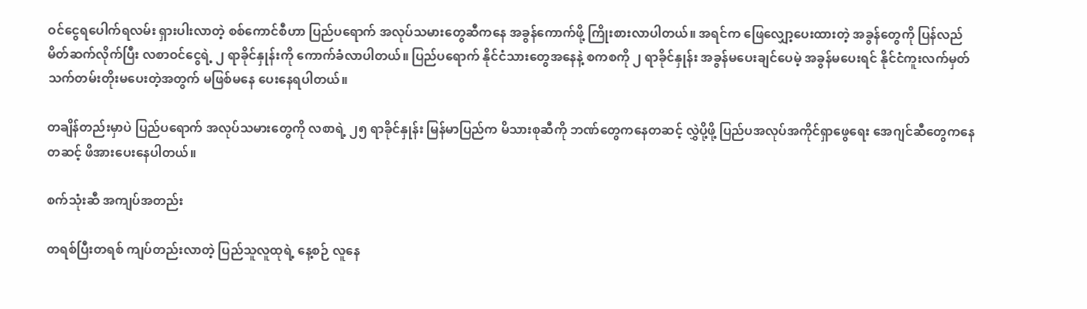ဝင်ငွေရပေါက်ရလမ်း ရှားပါးလာတဲ့ စစ်ကောင်စီဟာ ပြည်ပရောက် အလုပ်သမားတွေဆီကနေ အခွန်ကောက်ဖို့ ကြိုးစားလာပါတယ်။ အရင်က ဖြေလျှော့ပေးထားတဲ့ အခွန်တွေကို ပြန်လည် မိတ်ဆက်လိုက်ပြီး လစာဝင်ငွေရဲ့ ၂ ရာခိုင်နှုန်းကို ကောက်ခံလာပါတယ်။ ပြည်ပရောက် နိုင်ငံသားတွေအနေနဲ့ စကစကို ၂ ရာခိုင်နှုန်း အခွန်မပေးချင်ပေမဲ့ အခွန်မပေးရင် နိုင်ငံကူးလက်မှတ် သက်တမ်းတိုးမပေးတဲ့အတွက် မဖြစ်မနေ ပေးနေရပါတယ်။

တချိန်တည်းမှာပဲ ပြည်ပရောက် အလုပ်သမားတွေကို လစာရဲ့ ၂၅ ရာခိုင်နှုန်း မြန်မာပြည်က မိသားစုဆီကို ဘဏ်တွေကနေတဆင့် လွှဲပို့ဖို့ ပြည်ပအလုပ်အကိုင်ရှာဖွေရေး အေဂျင်ဆီတွေကနေတဆင့် ဖိအားပေးနေပါတယ်။

စက်သုံးဆီ အကျပ်အတည်း

တရစ်ပြီးတရစ် ကျပ်တည်းလာတဲ့ ပြည်သူလူထုရဲ့ နေ့စဉ် လူနေ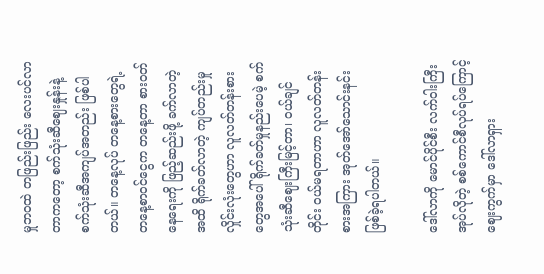မှုဘဝထဲ တဖြည်းဖြည်း လေးပင်လာတာကတော့ စက်သုံးဆီဈေးနှုန်းနဲ့ စက်သုံးဆီအကျပ်အတည်း ဖြစ်ပါတယ်။ တနေ့လုပ် တနေ့စားတွေရဲ့ တနေ့စာဝင်ငွေက တနေ့တာ စားဝတ်နေရေးကို ဖြည့်ဆည်းဖို့ ခက်လာတဲ့အထိ ရိုက်ခတ်လာတဲ့ ကျပ်တည်းမှု လှိုင်းလုံးတွေဟာ လူလတ်တန်းစားတွေအပေါ် ရိုက်ခတ်မှုနည်းပေမဲ့ စက်သုံးဆီဈေးကြီးမြင့်တာ၊ ဝယ်ချင်တိုင်း ဝယ်မရတာဟာ လူလတ်တန်းစားအကြား အုတ်အော်သောင်းနင်း ဖြစ်ခဲ့ရပါတယ်။

ဒေါ်လာကို မောင်ပိုင်စီး လက်ဝါးကြီးအုပ်လိုတဲ့ စစ်ကောင်စီလုပ်ရပ်ကြောင့် ဈေးကွက်မှာ ဒေါ်လာရှား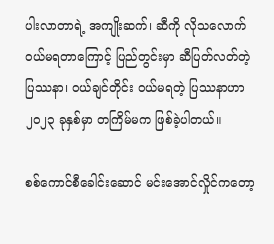ပါးလာတာရဲ့ အကျိုးဆက်၊ ဆီကို လိုသလောက် ဝယ်မရတာကြောင့် ပြည်တွင်းမှာ ဆီပြတ်လတ်တဲ့ ပြဿနာ၊ ဝယ်ချင်တိုင်း ဝယ်မရတဲ့ ပြဿနာဟာ ၂၀၂၃ ခုနှစ်မှာ တကြိမ်မက ဖြစ်ခဲ့ပါတယ်။

စစ်ကောင်စီခေါင်းဆောင် မင်းအောင်လှိုင်ကတော့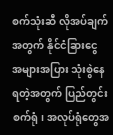စက်သုံးဆီ လိုအပ်ချက်အတွက် နိုင်ငံခြားငွေ အများအပြား သုံးစွဲနေရတဲ့အတွက် ပြည်တွင်း စက်ရုံ၊ အလုပ်ရုံတွေအ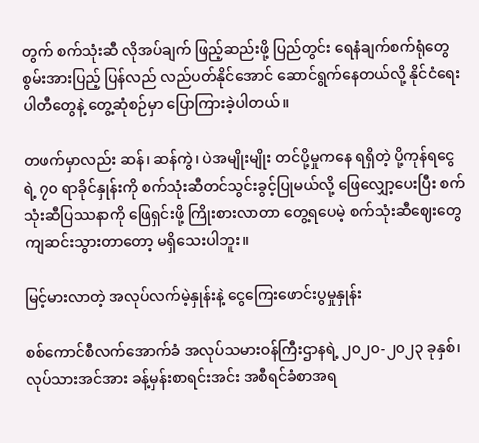တွက် စက်သုံးဆီ လိုအပ်ချက် ဖြည့်ဆည်းဖို့ ပြည်တွင်း ရေနံချက်စက်ရုံတွေ စွမ်းအားပြည့် ပြန်လည် လည်ပတ်နိုင်အောင် ဆောင်ရွက်နေတယ်လို့ နိုင်ငံရေးပါတီတွေနဲ့ တွေ့ဆုံစဉ်မှာ ပြောကြားခဲ့ပါတယ်။

တဖက်မှာလည်း ဆန်၊ ဆန်ကွဲ၊ ပဲအမျိုးမျိုး တင်ပို့မှုကနေ ရရှိတဲ့ ပို့ကုန်ရငွေရဲ့ ၇၀ ရာခိုင်နှုန်းကို စက်သုံးဆီတင်သွင်းခွင့်ပြုမယ်လို့ ဖြေလျှော့ပေးပြီး စက်သုံးဆီပြဿနာကို ဖြေရှင်းဖို့ ကြိုးစားလာတာ တွေ့ရပေမဲ့ စက်သုံးဆီဈေးတွေ ကျဆင်းသွားတာတော့ မရှိသေးပါဘူး။

မြင့်မားလာတဲ့ အလုပ်လက်မဲ့နှုန်းနဲ့ ငွေကြေးဖောင်းပွမှုနှုန်း

စစ်ကောင်စီလက်အောက်ခံ အလုပ်သမားဝန်ကြီးဌာနရဲ့ ၂၀၂၀-၂၀၂၃ ခုနှစ်၊ လုပ်သားအင်အား ခန့်မှန်းစာရင်းအင်း အစီရင်ခံစာအရ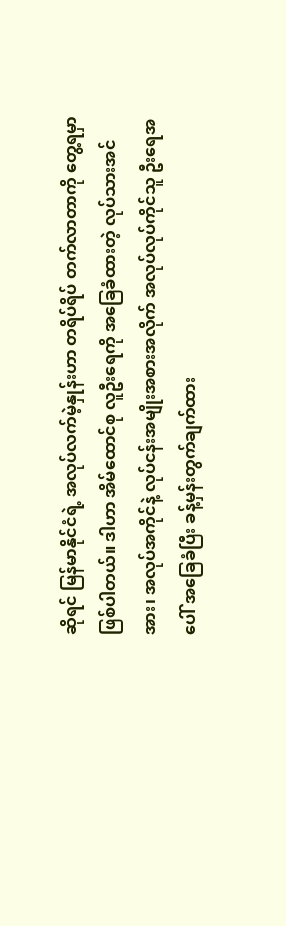ဆိုရင် မြန်မာနိုင်ငံရဲ့ အလုပ်လက်မဲ့နှုန်းဟာ တရိပ်ရိပ် တက်လာတာကို တွေ့ရမှာဖြစ်ပါတယ်။ ဒါဟာ အိမ်ထောင်စု လူဦးရေကို အခြေခံထားတဲ့ လုပ်သားအင်အား၊ အလုပ်အကိုင်နဲ့ လုပ်ငန်းအမျိုးအစားအလိုက် အလုပ်လုပ်ကိုင်သူ ဦးရေအပေါ် အခြေခံပြီး ခန့်မှန်းတွက်ချက်ထား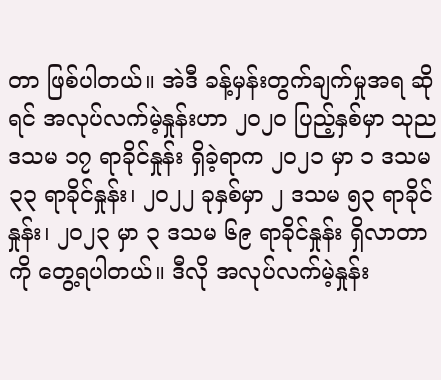တာ ဖြစ်ပါတယ်။ အဲဒီ ခန့်မှန်းတွက်ချက်မှုအရ ဆိုရင် အလုပ်လက်မဲ့နှုန်းဟာ ၂၀၂၀ ပြည့်နှစ်မှာ သုည ဒသမ ၁၇ ရာခိုင်နှုန်း ရှိခဲ့ရာက ၂၀၂၁ မှာ ၁ ဒသမ ၃၃ ရာခိုင်နှုန်း၊ ၂၀၂၂ ခုနှစ်မှာ ၂ ဒသမ ၅၃ ရာခိုင်နှုန်း၊ ၂၀၂၃ မှာ ၃ ဒသမ ၆၉ ရာခိုင်နှုန်း ရှိလာတာကို တွေ့ရပါတယ်။ ဒီလို အလုပ်လက်မဲ့နှုန်း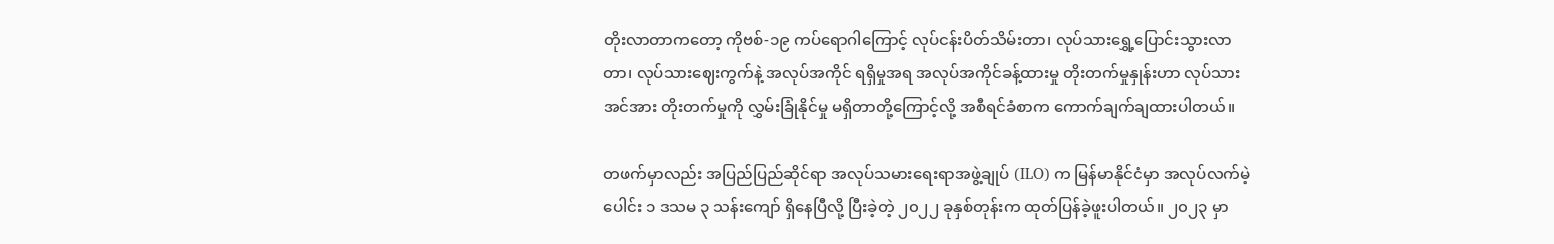တိုးလာတာကတော့ ကိုဗစ်-၁၉ ကပ်ရောဂါကြောင့် လုပ်ငန်းပိတ်သိမ်းတာ၊ လုပ်သားရွှေ့ပြောင်းသွားလာတာ၊ လုပ်သားဈေးကွက်နဲ့ အလုပ်အကိုင် ရရှိမှုအရ အလုပ်အကိုင်ခန့်ထားမှု တိုးတက်မှုနှုန်းဟာ လုပ်သားအင်အား တိုးတက်မှုကို လွှမ်းခြုံနိုင်မှု မရှိတာတို့ကြောင့်လို့ အစီရင်ခံစာက ကောက်ချက်ချထားပါတယ်။

တဖက်မှာလည်း အပြည်ပြည်ဆိုင်ရာ အလုပ်သမားရေးရာအဖွဲ့ချုပ် (ILO) က မြန်မာနိုင်ငံမှာ အလုပ်လက်မဲ့ပေါင်း ၁ ဒသမ ၃ သန်းကျော် ရှိနေပြီလို့ ပြီးခဲ့တဲ့ ၂၀၂၂ ခုနှစ်တုန်းက ထုတ်ပြန်ခဲ့ဖူးပါတယ်။ ၂၀၂၃ မှာ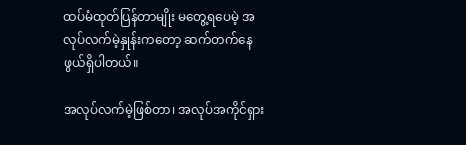ထပ်မံထုတ်ပြန်တာမျိုး မတွေ့ရပေမဲ့ အလုပ်လက်မဲ့နှုန်းကတော့ ဆက်တက်နေဖွယ်ရှိပါတယ်။

အလုပ်လက်မဲ့ဖြစ်တာ၊ အလုပ်အကိုင်ရှား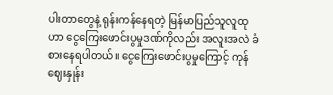ပါးတာတွေနဲ့ ရုန်းကန်နေရတဲ့ မြန်မာပြည်သူလူထုဟာ ငွေကြေးဖောင်းပွမှုဒဏ်ကိုလည်း အလူးအလဲ ခံစားနေရပါတယ်။ ငွေကြေးဖောင်းပွမှုကြောင့် ကုန်ဈေးနှုန်း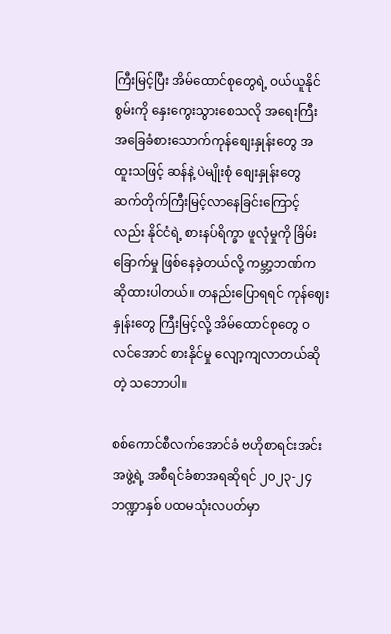ကြီးမြင့်ပြီး အိမ်ထောင်စုတွေရဲ့ ဝယ်ယူနိုင်စွမ်းကို နှေးကွေးသွားစေသလို အရေးကြီး အခြေခံစားသောက်ကုန်စျေးနှုန်းတွေ အထူးသဖြင့် ဆန်နဲ့ ပဲမျိုးစုံ စျေးနှုန်းတွေ ဆက်တိုက်ကြီးမြင့်လာနေခြင်းကြောင့်လည်း နိုင်ငံရဲ့ စားနပ်ရိက္ခာ ဖူလုံမှုကို ခြိမ်းခြောက်မှု ဖြစ်နေခဲ့တယ်လို့ ကမ္ဘာ့ဘဏ်က ဆိုထားပါတယ်။ တနည်းပြောရရင် ကုန်ဈေးနှုန်းတွေ ကြီးမြင့်လို့ အိမ်ထောင်စုတွေ ဝလင်အောင် စားနိုင်မှု လျော့ကျလာတယ်ဆိုတဲ့ သဘောပါ။

စစ်ကောင်စီလက်အောင်ခံ ဗဟိုစာရင်းအင်းအဖွဲ့ရဲ့ အစီရင်ခံစာအရဆိုရင် ၂၀၂၃-၂၄ ဘဏ္ဍာနှစ် ပထမသုံးလပတ်မှာ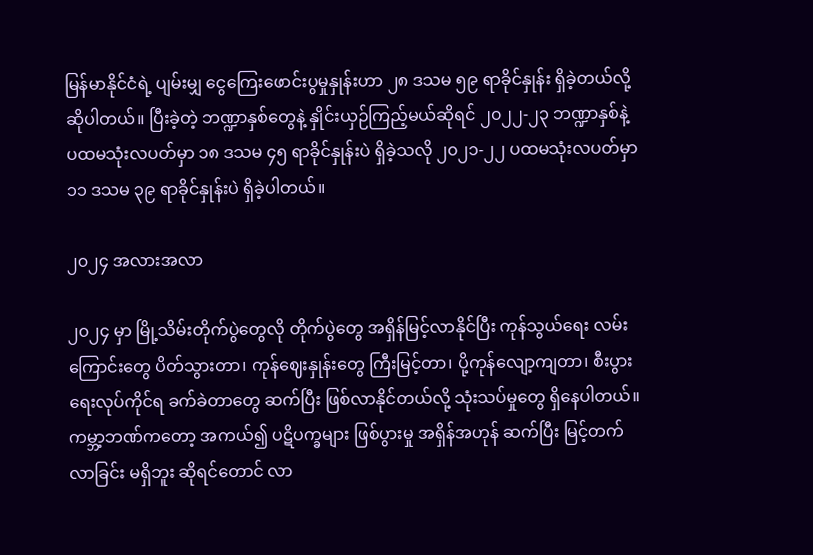မြန်မာနိုင်ငံရဲ့ ပျမ်းမျှ ငွေကြေးဖောင်းပွမှုနှုန်းဟာ ၂၈ ဒသမ ၅၉ ရာခိုင်နှုန်း ရှိခဲ့တယ်လို့ ဆိုပါတယ်။ ပြီးခဲ့တဲ့ ဘဏ္ဍာနှစ်တွေနဲ့ နှိုင်းယှဉ်ကြည့်မယ်ဆိုရင် ၂၀၂၂-၂၃ ဘဏ္ဍာနှစ်နဲ့ ပထမသုံးလပတ်မှာ ၁၈ ဒသမ ၄၅ ရာခိုင်နှုန်းပဲ ရှိခဲ့သလို ၂၀၂၁-၂၂ ပထမသုံးလပတ်မှာ ၁၁ ဒသမ ၃၉ ရာခိုင်နှုန်းပဲ ရှိခဲ့ပါတယ်။

၂၀၂၄ အလားအလာ

၂၀၂၄ မှာ မြို့သိမ်းတိုက်ပွဲတွေလို တိုက်ပွဲတွေ အရှိန်မြင့်လာနိုင်ပြီး ကုန်သွယ်ရေး လမ်းကြောင်းတွေ ပိတ်သွားတာ၊ ကုန်ဈေးနှုန်းတွေ ကြီးမြင့်တာ၊ ပို့ကုန်လျော့ကျတာ၊ စီးပွားရေးလုပ်ကိုင်ရ ခက်ခဲတာတွေ ဆက်ပြီး ဖြစ်လာနိုင်တယ်လို့ သုံးသပ်မှုတွေ ရှိနေပါတယ်။ ကမ္ဘာ့ဘဏ်ကတော့ အကယ်၍ ပဋိပက္ခများ ဖြစ်ပွားမှု အရှိန်အဟုန် ဆက်ပြီး မြင့်တက်လာခြင်း မရှိဘူး ဆိုရင်တောင် လာ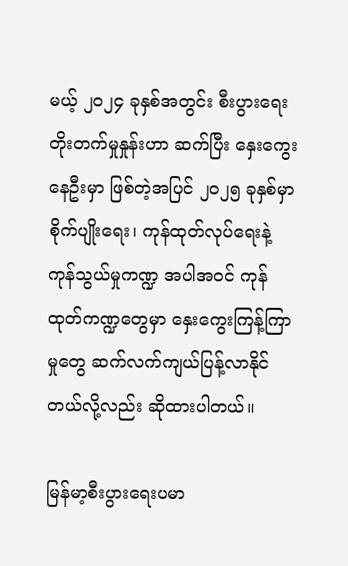မယ့် ၂ဝ၂၄ ခုနှစ်အတွင်း စီးပွားရေး တိုးတက်မှုနှုန်းဟာ ဆက်ပြီး နှေးကွေးနေဦးမှာ ဖြစ်တဲ့အပြင် ၂၀၂၅ ခုနှစ်မှာ စိုက်ပျိုးရေး၊ ကုန်ထုတ်လုပ်ရေးနဲ့ ကုန်သွယ်မှုကဏ္ဍ အပါအဝင် ကုန်ထုတ်ကဏ္ဍတွေမှာ နှေးကွေးကြန့်ကြာမှုတွေ ဆက်လက်ကျယ်ပြန့်လာနိုင်တယ်လို့လည်း ဆိုထားပါတယ်။

မြန်မာ့စီးပွားရေးပမာ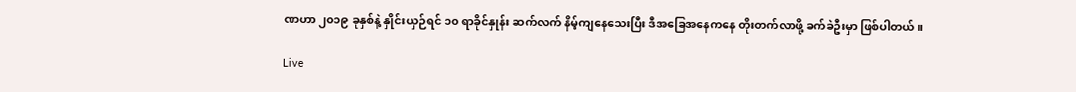ဏဟာ ၂၀၁၉ ခုနှစ်နဲ့ နှိုင်းယှဉ်ရင် ၁၀ ရာခိုင်နှုန်း ဆက်လက် နိမ့်ကျနေသေးပြီး ဒီအခြေအနေကနေ တိုးတက်လာဖို့ ခက်ခဲဦးမှာ ဖြစ်ပါတယ်။

Live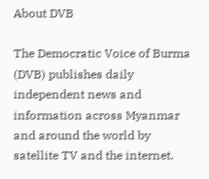About DVB

The Democratic Voice of Burma (DVB) publishes daily independent news and information across Myanmar and around the world by satellite TV and the internet.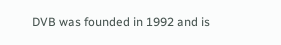DVB was founded in 1992 and is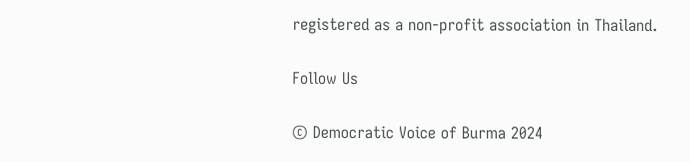registered as a non-profit association in Thailand.

Follow Us

© Democratic Voice of Burma 2024